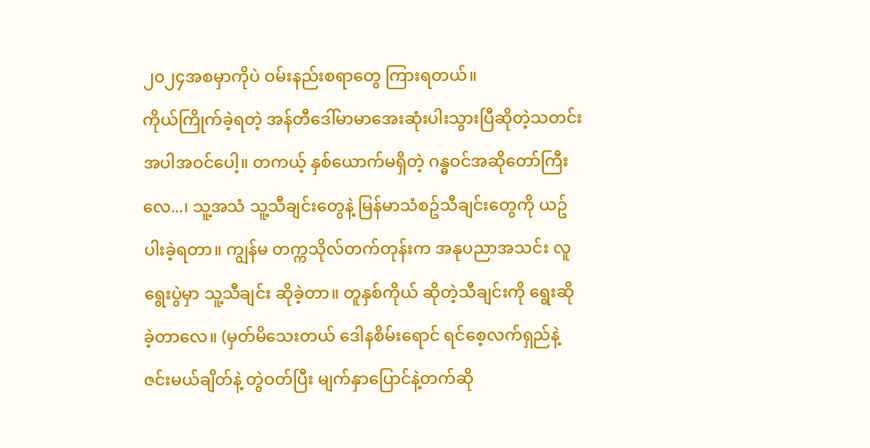၂၀၂၄အစမှာကိုပဲ ဝမ်းနည်းစရာတွေ ကြားရတယ်။
ကိုယ်ကြိုက်ခဲ့ရတဲ့ အန်တီဒေါ်မာမာအေးဆုံးပါးသွားပြီဆိုတဲ့သတင်းအပါအဝင်ပေါ့။ တကယ့် နှစ်ယောက်မရှိတဲ့ ဂန္ဓဝင်အဆိုတော်ကြီးလေ...၊ သူ့အသံ သူ့သီချင်းတွေနဲ့ မြန်မာသံစဥ်သီချင်းတွေကို ယဥ်ပါးခဲ့ရတာ။ ကျွန်မ တက္ကသိုလ်တက်တုန်းက အနုပညာအသင်း လူရွေးပွဲမှာ သူ့သီချင်း ဆိုခဲ့တာ။ တူနှစ်ကိုယ် ဆိုတဲ့သီချင်းကို ရွေးဆိုခဲ့တာလေ။ (မှတ်မိသေးတယ် ဒေါနစိမ်းရောင် ရင်စေ့လက်ရှည်နဲ့ ဇင်းမယ်ချိတ်နဲ့ တွဲဝတ်ပြီး မျက်နှာပြောင်နဲ့တက်ဆို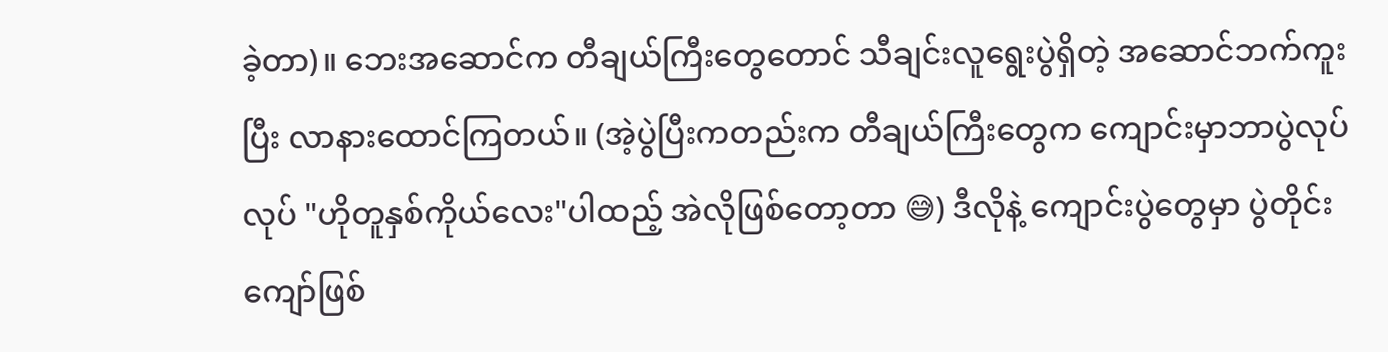ခဲ့တာ)။ ဘေးအဆောင်က တီချယ်ကြီးတွေတောင် သီချင်းလူရွေးပွဲရှိတဲ့ အဆောင်ဘက်ကူးပြီး လာနားထောင်ကြတယ်။ (အဲ့ပွဲပြီးကတည်းက တီချယ်ကြီးတွေက ကျောင်းမှာဘာပွဲလုပ်လုပ် "ဟိုတူနှစ်ကိုယ်လေး"ပါထည့် အဲလိုဖြစ်တော့တာ 😅) ဒီလိုနဲ့ ကျောင်းပွဲတွေမှာ ပွဲတိုင်းကျော်ဖြစ်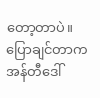တော့တာပဲ။
ပြောချင်တာက အန်တီဒေါ်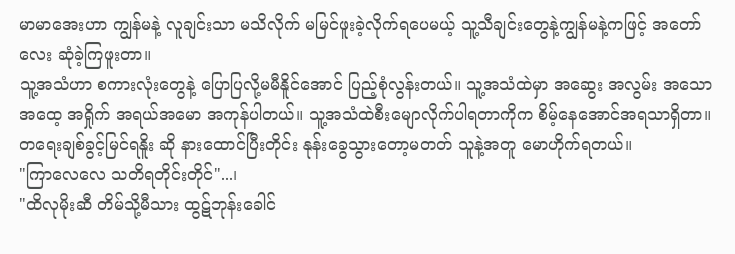မာမာအေးဟာ ကျွန်မနဲ့ လူချင်းသာ မသိလိုက် မမြင်ဖူးခဲ့လိုက်ရပေမယ့် သူ့သီချင်းတွေနဲ့ကျွန်မနဲ့ကဖြင့် အတော်လေး ဆုံခဲ့ကြဖူးတာ။
သူ့အသံဟာ စကားလုံးတွေနဲ့ ပြောပြလို့မမီနိူင်အောင် ပြည့်စုံလွန်းတယ်။ သူ့အသံထဲမှာ အဆွေး အလွမ်း အသော အထေ့ အရှိုက် အရယ်အမော အကုန်ပါတယ်။ သူ့အသံထဲစီးမျောလိုက်ပါရတာကိုက စိမ့်နေအောင်အရသာရှိတာ။ တရေးချစ်ခွင့်မြင်ရနိူး ဆို နားထောင်ပြီးတိုင်း နုန်းခွေသွားတော့မတတ် သူနဲ့အတူ မောဟိုက်ရတယ်။
"ကြာလေလေ သတိရတိုင်းတိုင်"...၊
"ထိလုမိုးဆီ တိမ်သို့မီသား ထွဋ်ဘုန်းခေါင်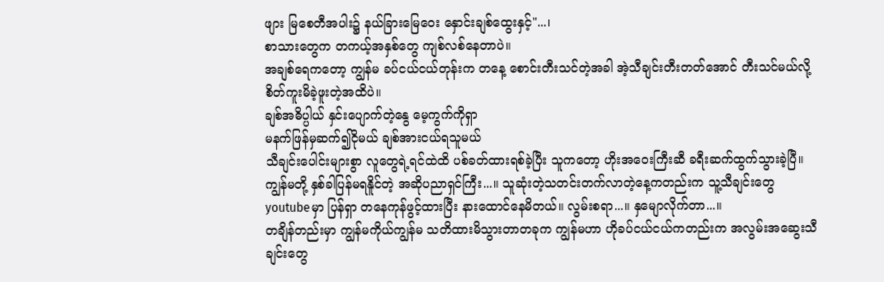ဖျား မြစေတီအပါး၌ နယ်ခြားမြေဝေး နှောင်းချစ်ထွေးနှင့်"...၊
စာသားတွေက တကယ့်အနှစ်တွေ ကျစ်လစ်နေတာပဲ။
အချစ်ရေကတော့ ကျွန်မ ခပ်ငယ်ငယ်တုန်းက တနေ့ စောင်းတီးသင်တဲ့အခါ အဲ့သီချင်းတီးတတ်အောင် တီးသင်မယ်လို့ စိတ်ကူးမိခဲ့ဖူးတဲ့အထိပဲ။
ချစ်အဓိပ္ပါယ် နှင်းပျောက်တဲ့နွေ မေ့ကွက်ကိုရှာ
မနက်ဖြန်မှဆက်၍ငိုမယ် ချစ်အားငယ်ရသူမယ်
သီချင်းပေါင်းများစွာ လူတွေရဲ့ရင်ထဲထိ ပစ်ခတ်ထားရစ်ခဲ့ပြီး သူကတော့ ဟိုးအဝေးကြီးဆီ ခရီးဆက်ထွက်သွားခဲ့ပြီ။ ကျွန်မတို့ နှစ်ခါပြန်မရနိူင်တဲ့ အဆိုပညာရှင်ကြီး...။ သူဆုံးတဲ့သတင်းတက်လာတဲ့နေ့ကတည်းက သူ့သီချင်းတွေ youtubeမှာ ပြန်ရှာ တနေကုန်ဖွင့်ထားပြီး နားထောင်နေမိတယ်။ လွမ်းစရာ...။ နှမျောလိုက်တာ...။
တချိန်တည်းမှာ ကျွန်မကိုယ်ကျွန်မ သတိထားမိသွားတာတခုက ကျွန်မဟာ ဟိုခပ်ငယ်ငယ်ကတည်းက အလွမ်းအဆွေးသီချင်းတွေ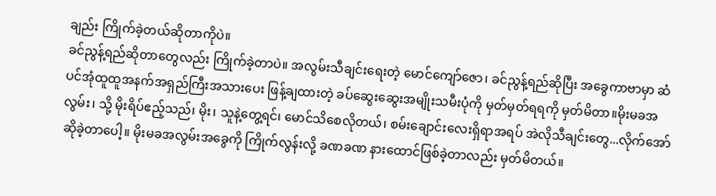ချည်း ကြိုက်ခဲ့တယ်ဆိုတာကိုပဲ။
ခင်ညွန့်ရည်ဆိုတာတွေလည်း ကြိုက်ခဲ့တာပဲ။ အလွမ်းသီချင်းရေးတဲ့ မောင်ကျော်ဇော၊ ခင်ညွန့်ရည်ဆိုပြီး အခွေကာဗာမှာ ဆံပင်အုံထူထူအနက်အရှည်ကြီးအသားပေး ဖြန့်ချထားတဲ့ ခပ်ဆွေးဆွေးအမျိုးသမီးပုံကို မှတ်မှတ်ရရကို မှတ်မိတာ။မိုးမခအလွမ်း၊ သို့ မိုးရိပ်ဧည့်သည်၊ မိုး၊ သူနဲ့တွေ့ရင်၊ မောင်သိစေလိုတယ်၊ စမ်းချောင်းလေးရှိရာအရပ် အဲလိုသီချင်းတွေ...လိုက်အော်ဆိုခဲ့တာပေါ့။ မိုးမခအလွမ်းအခွေကို ကြိုက်လွန်းလို့ ခဏခဏ နားထောင်ဖြစ်ခဲ့တာလည်း မှတ်မိတယ်။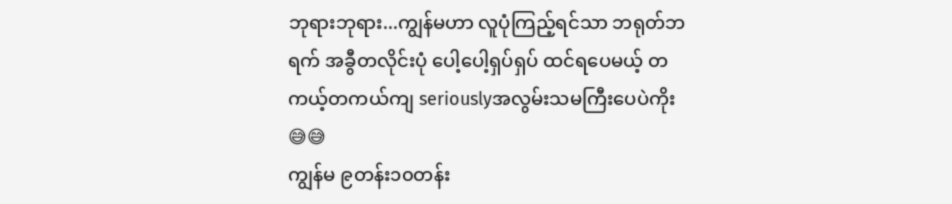ဘုရားဘုရား...ကျွန်မဟာ လူပုံကြည့်ရင်သာ ဘရုတ်ဘရက် အခွီတလိုင်းပုံ ပေါ့ပေါ့ရှပ်ရှပ် ထင်ရပေမယ့် တကယ့်တကယ်ကျ seriouslyအလွမ်းသမကြီးပေပဲကိုး 😅😅
ကျွန်မ ၉တန်း၁၀တန်း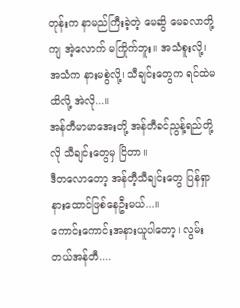တုန်းက နာမည်ကြီးခဲ့တဲ့ မေဆွိ မေခလာတို့ကျ အဲ့လောက် မကြိုက်ဘူး။ အသံစူးလို့၊ အသံက နားမစွဲလို့၊ သီချင်းတွေက ရင်ထဲမထိလို့ အဲလို...။
အန်တီမာမာအေးတို့ အန်တီခင်ညွန့်ရည်တို့လို သီချင်းတွေမှ ငြိတာ။
ဒီတလောတော့ အန်တီ့သီချင်းတွေ ပြန်ရှာနားထောင်ဖြစ်နေဦးမယ်...။
ကောင်းကောင်းအနားယူပါတော့၊ လွမ်းတယ်အန်တီ....